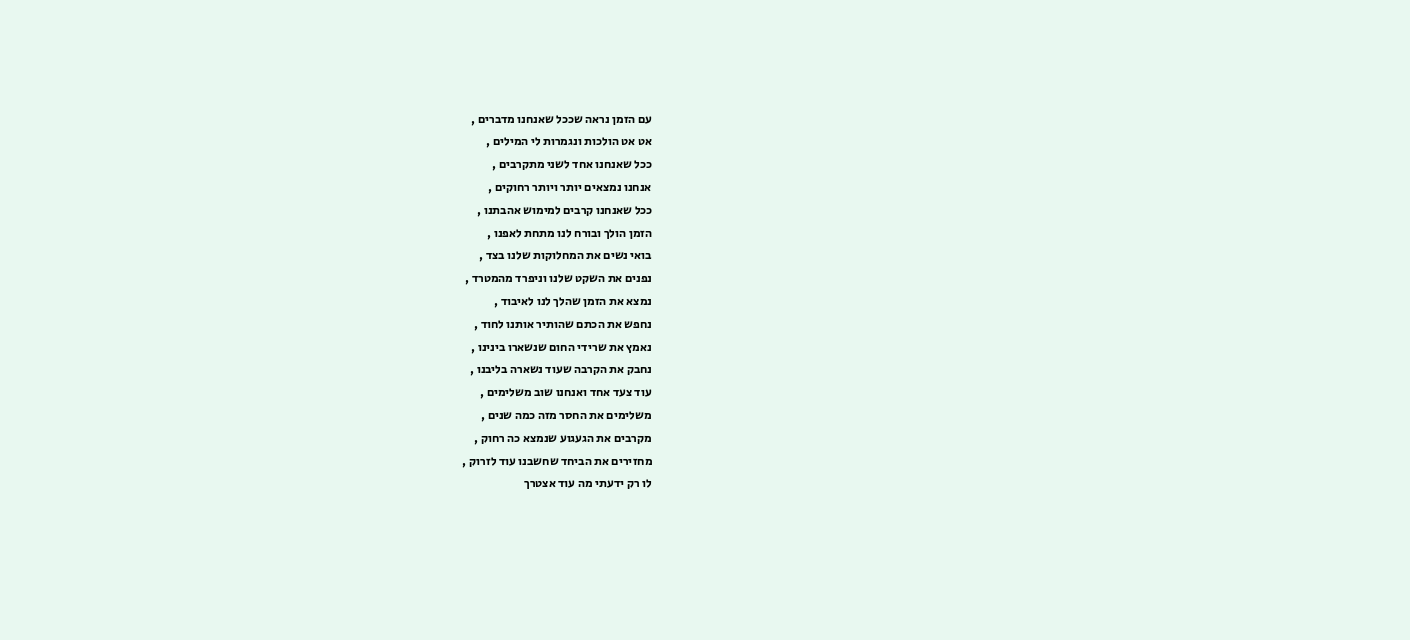עם הזמן נראה שככל שאנחנו מדברים ,
אט אט הולכות ונגמרות לי המילים ,
ככל שאנחנו אחד לשני מתקרבים ,
אנחנו נמצאים יותר ויותר רחוקים ,
ככל שאנחנו קרבים למימוש אהבתנו ,
הזמן הולך ובורח לנו מתחת לאפנו ,
בואי נשים את המחלוקות שלנו בצד ,
נפנים את השקט שלנו וניפרד מהמטרד ,
נמצא את הזמן שהלך לנו לאיבוד ,
נחפש את הכתם שהותיר אותנו לחוד ,
נאמץ את שרידי החום שנשארו בינינו ,
נחבק את הקרבה שעוד נשארה בליבנו ,
עוד צעד אחד ואנחנו שוב משלימים ,
משלימים את החסר מזה כמה שנים ,
מקרבים את הגעגוע שנמצא כה רחוק ,
מחזירים את הביחד שחשבנו עוד לזרוק ,
לו רק ידעתי מה עוד אצטרך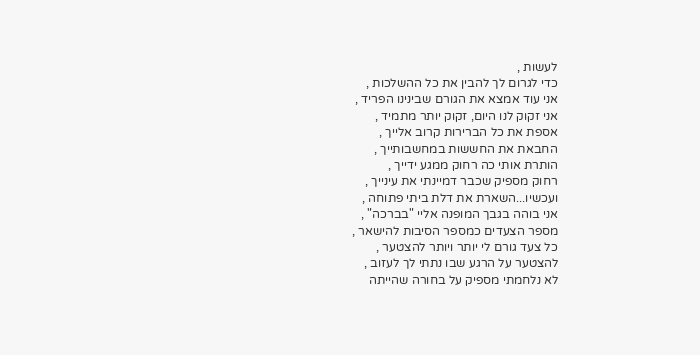לעשות ,
כדי לגרום לך להבין את כל ההשלכות ,
אני עוד אמצא את הגורם שבינינו הפריד ,
אני זקוק לנו היום, זקוק יותר מתמיד ,
אספת את כל הברירות קרוב אלייך ,
החבאת את החששות במחשבותייך ,
הותרת אותי כה רחוק ממגע ידייך ,
רחוק מספיק שכבר דמיינתי את עינייך ,
ועכשיו...השארת את דלת ביתי פתוחה ,
אני בוהה בגבך המופנה אליי "בברכה" ,
מספר הצעדים כמספר הסיבות להישאר ,
כל צעד גורם לי יותר ויותר להצטער ,
להצטער על הרגע שבו נתתי לך לעזוב ,
לא נלחמתי מספיק על בחורה שהייתה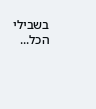בשבילי הכל...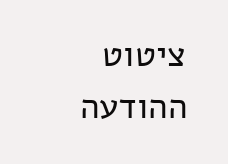ציטוט ההודעה